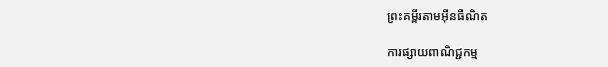ព្រះគម្ពីរតាមអ៊ីនធឺណិត

ការផ្សាយពាណិជ្ជកម្ម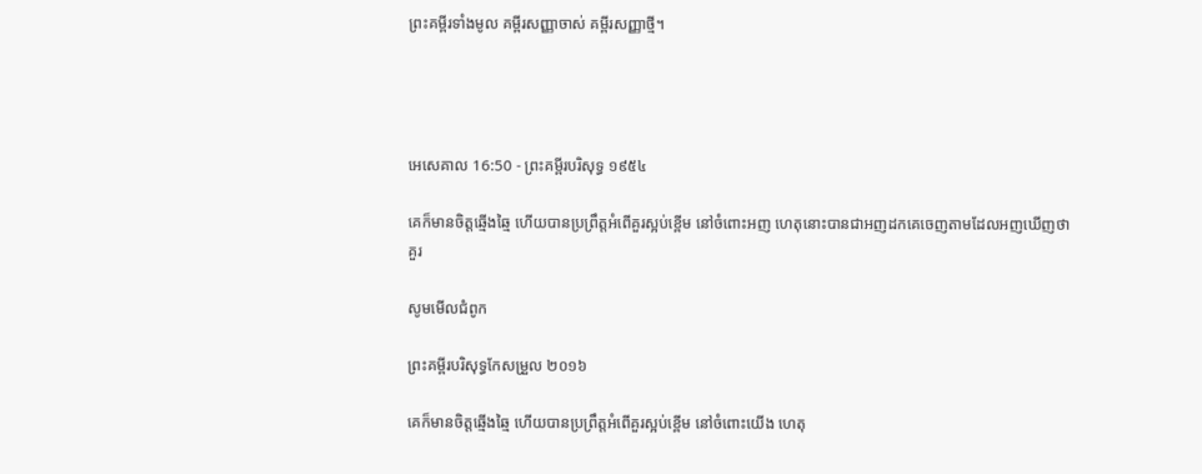ព្រះគម្ពីរទាំងមូល គម្ពីរសញ្ញាចាស់ គម្ពីរសញ្ញាថ្មី។




អេ‌សេ‌គាល 16:50 - ព្រះគម្ពីរបរិសុទ្ធ ១៩៥៤

គេក៏មានចិត្តឆ្មើង‌ឆ្មៃ ហើយបានប្រព្រឹត្តអំពើគួរស្អប់ខ្ពើម នៅចំពោះអញ ហេតុនោះបានជាអញដកគេចេញតាមដែលអញឃើញថាគួរ

សូមមើលជំពូក

ព្រះគម្ពីរបរិសុទ្ធកែសម្រួល ២០១៦

គេក៏មានចិត្តឆ្មើង‌ឆ្មៃ ហើយបានប្រព្រឹត្តអំពើគួរស្អប់ខ្ពើម នៅចំពោះយើង ហេតុ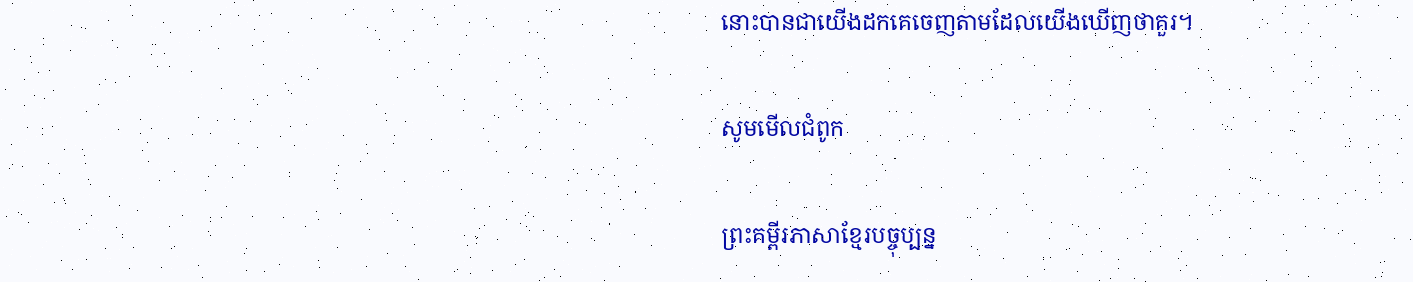នោះបានជាយើងដកគេចេញតាមដែលយើងឃើញថាគួរ។

សូមមើលជំពូក

ព្រះគម្ពីរភាសាខ្មែរបច្ចុប្បន្ន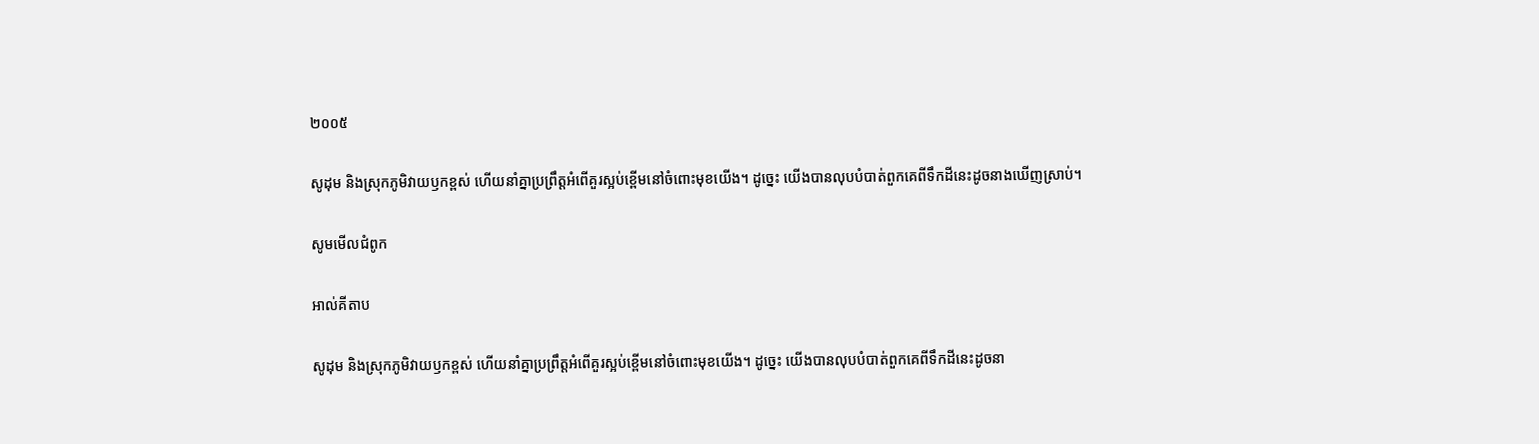២០០៥

សូដុម និងស្រុកភូមិវាយឫកខ្ពស់ ហើយនាំគ្នាប្រព្រឹត្តអំពើគួរស្អប់ខ្ពើមនៅចំពោះមុខយើង។ ដូច្នេះ យើងបានលុបបំបាត់ពួកគេពីទឹកដីនេះដូចនាងឃើញស្រាប់។

សូមមើលជំពូក

អាល់គីតាប

សូដុម និងស្រុកភូមិវាយឫកខ្ពស់ ហើយនាំគ្នាប្រព្រឹត្តអំពើគួរស្អប់ខ្ពើមនៅចំពោះមុខយើង។ ដូច្នេះ យើងបានលុបបំបាត់ពួកគេពីទឹកដីនេះដូចនា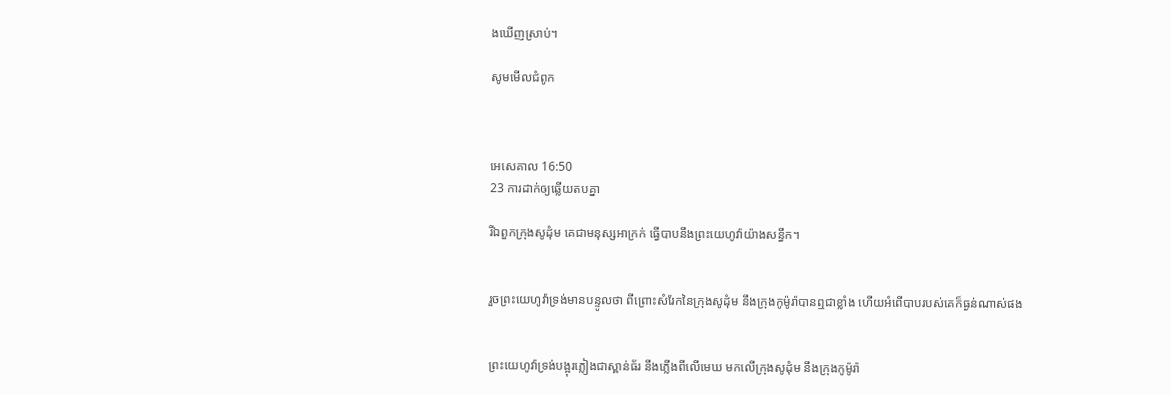ងឃើញស្រាប់។

សូមមើលជំពូក



អេ‌សេ‌គាល 16:50
23 ការដាក់ឲ្យឆ្លើយតបគ្នា

រីឯពួកក្រុងសូដុំម គេជាមនុស្សអាក្រក់ ធ្វើបាបនឹងព្រះ‌យេហូវ៉ាយ៉ាងសន្ធឹក។


រួចព្រះ‌យេហូវ៉ាទ្រង់មានបន្ទូលថា ពីព្រោះសំរែកនៃក្រុងសូដុំម នឹងក្រុងកូម៉ូរ៉ាបានឮជាខ្លាំង ហើយអំពើបាបរបស់គេក៏ធ្ងន់ណាស់ផង


ព្រះ‌យេហូវ៉ាទ្រង់បង្អុរភ្លៀងជាស្ពាន់‌ធ័រ នឹងភ្លើងពីលើមេឃ មកលើក្រុងសូដុំម នឹងក្រុងកូម៉ូរ៉ា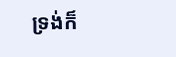ទ្រង់ក៏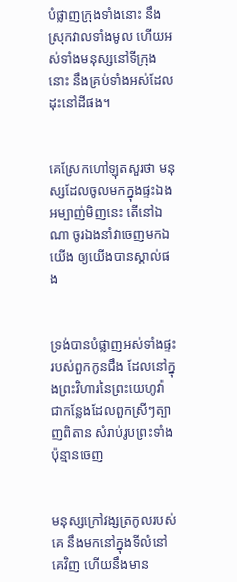បំផ្លាញក្រុងទាំងនោះ នឹងស្រុកវាលទាំងមូល ហើយអស់ទាំងមនុស្សនៅទីក្រុងនោះ នឹងគ្រប់ទាំងអស់ដែលដុះនៅដីផង។


គេស្រែកហៅឡុតសួរថា មនុស្សដែលចូលមកក្នុងផ្ទះឯងអម្បាញ់‌មិញនេះ តើនៅឯណា ចូរឯងនាំវាចេញមកឯយើង ឲ្យយើងបានស្គាល់ផង


ទ្រង់បានបំផ្លាញអស់ទាំងផ្ទះរបស់ពួកកូនជឹង ដែលនៅក្នុងព្រះ‌វិហារនៃព្រះ‌យេហូវ៉ា ជាកន្លែងដែលពួកស្រីៗត្បាញពិតាន សំរាប់រូបព្រះទាំងប៉ុន្មានចេញ


មនុស្សក្រៅវង្សត្រកូលរបស់គេ នឹងមកនៅក្នុងទីលំនៅគេវិញ ហើយនឹងមាន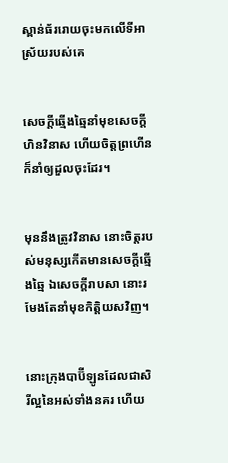ស្ពាន់‌ធ័ររោយចុះមកលើទីអាស្រ័យរបស់គេ


សេចក្ដីឆ្មើង‌ឆ្មៃនាំមុខសេចក្ដីហិន‌វិនាស ហើយចិត្តព្រហើនក៏នាំឲ្យដួលចុះដែរ។


មុននឹងត្រូវវិនាស នោះចិត្តរបស់មនុស្សកើតមានសេចក្ដីឆ្មើង‌ឆ្មៃ ឯសេចក្ដីរាបសា នោះរមែងតែនាំមុខកិត្តិយសវិញ។


នោះក្រុងបាប៊ីឡូនដែលជាសិរី‌ល្អនៃអស់ទាំងនគរ ហើយ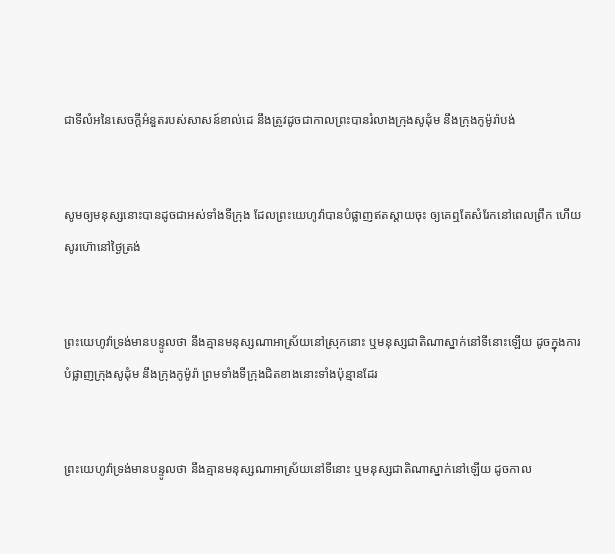ជាទីលំអនៃសេចក្ដីអំនួតរបស់សាសន៍ខាល់ដេ នឹងត្រូវដូចជាកាលព្រះបានរំលាងក្រុងសូដុំម នឹងក្រុងកូម៉ូរ៉ាបង់


សូមឲ្យមនុស្សនោះបានដូចជាអស់ទាំងទីក្រុង ដែលព្រះ‌យេហូវ៉ាបានបំផ្លាញឥតស្តាយចុះ ឲ្យគេឮតែសំរែកនៅពេលព្រឹក ហើយសូរហ៊ោនៅថ្ងៃត្រង់


ព្រះ‌យេហូវ៉ាទ្រង់មានបន្ទូលថា នឹងគ្មានមនុស្សណាអាស្រ័យនៅស្រុកនោះ ឬមនុស្សជាតិណាស្នាក់នៅទីនោះឡើយ ដូចក្នុងការបំផ្លាញក្រុងសូដុំម នឹងក្រុងកូម៉ូរ៉ា ព្រមទាំងទីក្រុងជិតខាងនោះទាំងប៉ុន្មានដែរ


ព្រះ‌យេហូវ៉ាទ្រង់មានបន្ទូលថា នឹងគ្មានមនុស្សណាអាស្រ័យនៅទីនោះ ឬមនុស្សជាតិណាស្នាក់នៅឡើយ ដូចកាល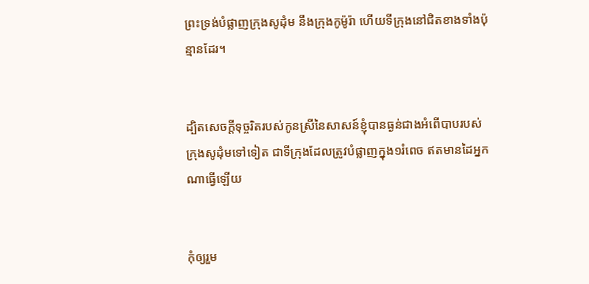ព្រះ‌ទ្រង់បំផ្លាញក្រុងសូដុំម នឹងក្រុងកូម៉ូរ៉ា ហើយទីក្រុងនៅជិតខាងទាំងប៉ុន្មានដែរ។


ដ្បិតសេចក្ដីទុច្ចរិតរបស់កូនស្រីនៃសាសន៍ខ្ញុំបានធ្ងន់ជាងអំពើបាបរបស់ក្រុងសូដុំមទៅទៀត ជាទីក្រុងដែលត្រូវបំផ្លាញក្នុង១រំពេច ឥតមានដៃអ្នកណាធ្វើឡើយ


កុំឲ្យរួម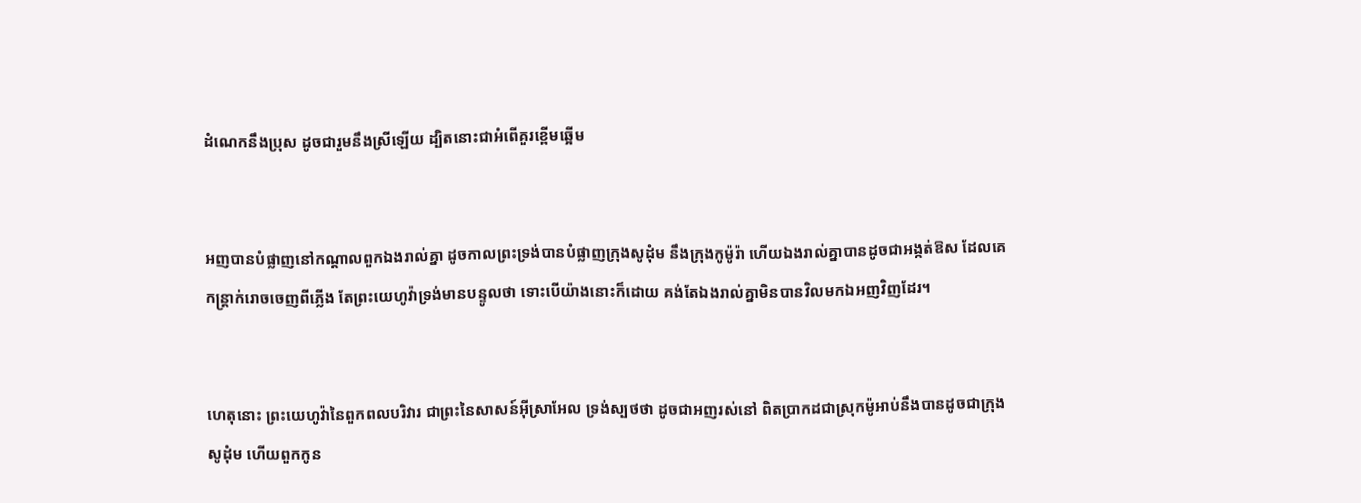ដំណេកនឹងប្រុស ដូចជារួមនឹងស្រីឡើយ ដ្បិតនោះជាអំពើគួរខ្ពើមឆ្អើម


អញបានបំផ្លាញនៅកណ្តាលពួកឯងរាល់គ្នា ដូចកាលព្រះ‌ទ្រង់បានបំផ្លាញក្រុងសូដុំម នឹងក្រុងកូម៉ូរ៉ា ហើយឯងរាល់គ្នាបានដូចជាអង្កត់ឱស ដែលគេកន្ត្រាក់រោចចេញពីភ្លើង តែព្រះ‌យេហូវ៉ាទ្រង់មានបន្ទូលថា ទោះបើយ៉ាងនោះក៏ដោយ គង់តែឯងរាល់គ្នាមិនបានវិលមកឯអញវិញដែរ។


ហេតុនោះ ព្រះ‌យេហូវ៉ានៃពួកពល‌បរិវារ ជាព្រះនៃសាសន៍អ៊ីស្រាអែល ទ្រង់ស្បថថា ដូចជាអញរស់នៅ ពិតប្រាកដជាស្រុកម៉ូអាប់នឹងបានដូចជាក្រុងសូដុំម ហើយពួកកូន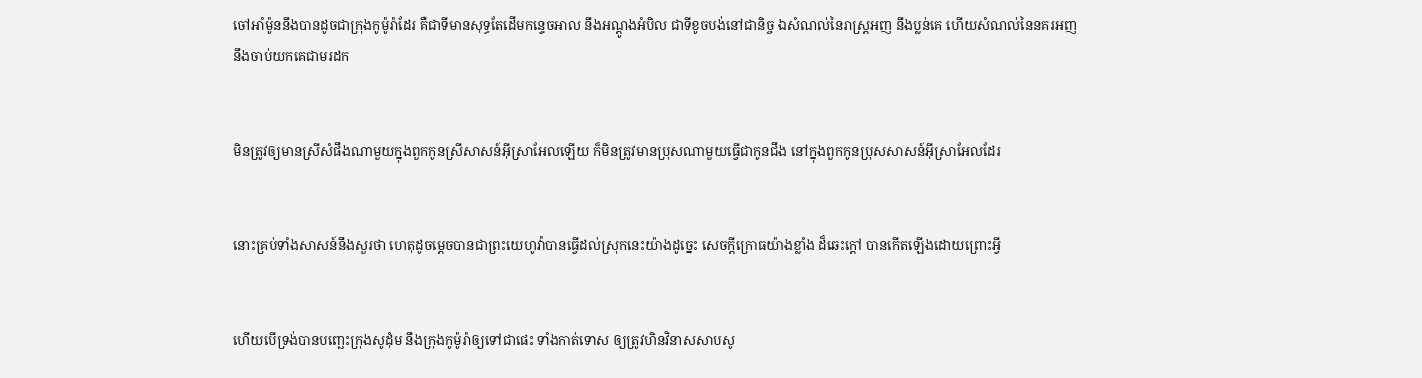ចៅអាំម៉ូននឹងបានដូចជាក្រុងកូម៉ូរ៉ាដែរ គឺជាទីមានសុទ្ធតែដើមកន្ទេច‌អាល នឹងអណ្តូងអំបិល ជាទីខូចបង់នៅជានិច្ច ឯសំណល់នៃរាស្ត្រអញ នឹងប្លន់គេ ហើយសំណល់នៃនគរអញ នឹងចាប់យកគេជាមរដក


មិនត្រូវឲ្យមានស្រីសំផឹងណាមួយក្នុងពួកកូនស្រីសាសន៍អ៊ីស្រាអែលឡើយ ក៏មិនត្រូវមានប្រុសណាមួយធ្វើជាកូនជឹង នៅក្នុងពួកកូនប្រុសសាសន៍អ៊ីស្រាអែលដែរ


នោះគ្រប់ទាំងសាសន៍នឹងសួរថា ហេតុដូចម្តេចបានជាព្រះ‌យេហូវ៉ាបានធ្វើដល់ស្រុកនេះយ៉ាងដូច្នេះ សេចក្ដីក្រោធយ៉ាងខ្លាំង ដ៏ឆេះក្តៅ បានកើតឡើងដោយព្រោះអ្វី


ហើយបើទ្រង់បានបញ្ឆេះក្រុងសូដុំម នឹងក្រុងកូម៉ូរ៉ាឲ្យទៅជាផេះ ទាំងកាត់ទោស ឲ្យត្រូវហិន‌វិនាសសាប‌សូ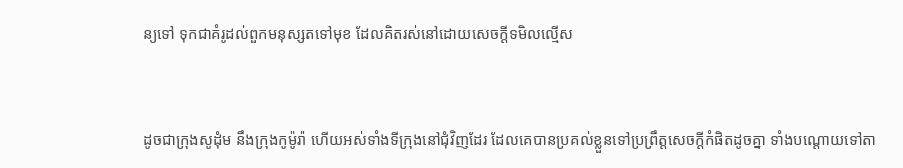ន្យទៅ ទុកជាគំរូដល់ពួកមនុស្សតទៅមុខ ដែលគិតរស់នៅដោយសេចក្ដីទមិលល្មើស


ដូចជាក្រុងសូដុំម នឹងក្រុងកូម៉ូរ៉ា ហើយអស់ទាំងទីក្រុងនៅជុំ‌វិញដែរ ដែលគេបានប្រគល់ខ្លួនទៅប្រព្រឹត្តសេចក្ដីកំផិតដូចគ្នា ទាំងបណ្តោយទៅតា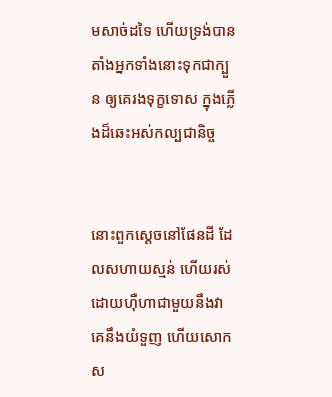មសាច់ដទៃ ហើយទ្រង់បានតាំងអ្នកទាំងនោះទុកជាក្បួន ឲ្យគេរងទុក្ខទោស ក្នុងភ្លើងដ៏ឆេះអស់‌កល្បជានិច្ច


នោះពួកស្តេចនៅផែនដី ដែលសហាយ‌ស្មន់ ហើយរស់ដោយហ៊ឺហាជាមួយនឹងវា គេនឹងយំទួញ ហើយសោកស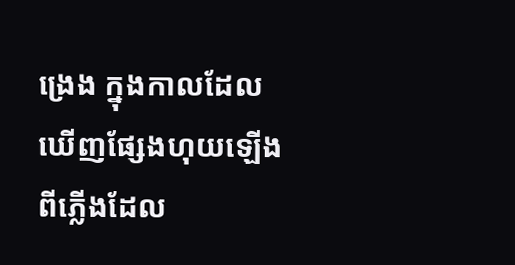ង្រេង ក្នុងកាលដែលឃើញផ្សែងហុយឡើង ពីភ្លើងដែល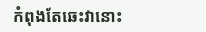កំពុងតែឆេះវានោះ